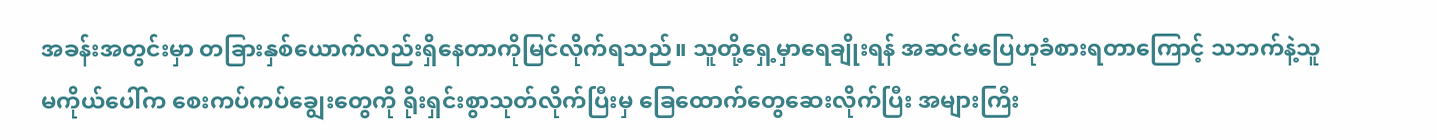အခန်းအတွင်းမှာ တခြားနှစ်ယောက်လည်းရှိနေတာကိုမြင်လိုက်ရသည်။ သူတို့ရှေ့မှာရေချိုးရန် အဆင်မပြေဟုခံစားရတာကြောင့် သဘက်နဲ့သူမကိုယ်ပေါ်က စေးကပ်ကပ်ချွေးတွေကို ရိုးရှင်းစွာသုတ်လိုက်ပြီးမှ ခြေထောက်တွေဆေးလိုက်ပြီး အများကြီး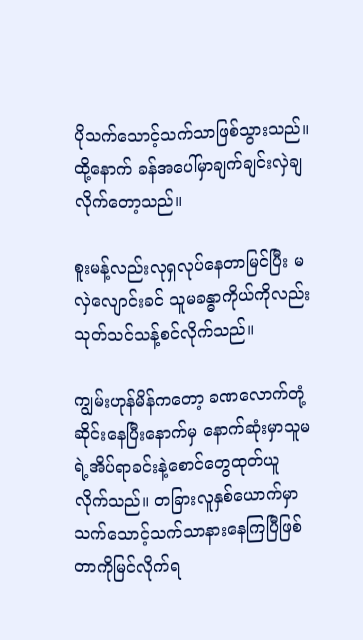ပိုသက်သောင့်သက်သာဖြစ်သွားသည်။ ထို့နောက် ခန်အပေါ်မှာချက်ချင်းလှဲချလိုက်တော့သည်။

စူးမန့်လည်းလုရှလုပ်နေတာမြင်ပြီး မလှဲလျောင်းခင် သူမခန္ဓာကိုယ်ကိုလည်းသုတ်သင်သန့်စင်လိုက်သည်။

ကျွမ်းဟုန်မိန်ကတော့ ခဏလောက်တုံ့ဆိုင်းနေပြီးနောက်မှ နောက်ဆုံးမှာသူမရဲ့အိပ်ရာခင်းနဲ့စောင်တွေထုတ်ယူလိုက်သည်။ တခြားလူနှစ်ယောက်မှာ သက်သောင့်သက်သာနားနေကြပြီဖြစ်တာကိုမြင်လိုက်ရ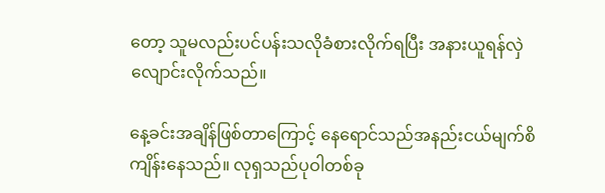တော့ သူမလည်းပင်ပန်းသလိုခံစားလိုက်ရပြီး အနားယူရန်လှဲလျောင်းလိုက်သည်။

နေ့ခင်းအချိန်ဖြစ်တာကြောင့် နေရောင်သည်အနည်းငယ်မျက်စိကျိန်းနေသည်။ လုရှသည်ပုဝါတစ်ခု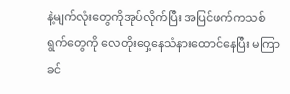နဲ့မျက်လုံးတွေကိုအုပ်လိုက်ပြီး အပြင်ဖက်ကသစ်ရွက်တွေကို လေတိုးဝှေ့နေသံနားထောင်နေပြီး မကြာခင်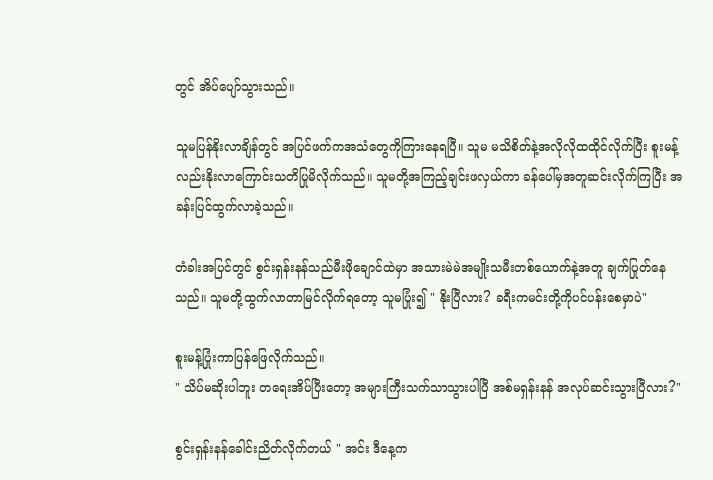တွင် အိပ်ပျော်သွားသည်။

သူမပြန်နိုးလာချိန်တွင် အပြင်ဖက်ကအသံတွေကိုကြားနေရပြီ။ သူမ မသိစိတ်နဲ့အလိုလိုထထိုင်လိုက်ပြီး စူးမန့်လည်းနိုးလာကြောင်းသတိပြုမိလိုက်သည်။ သူမတို့အကြည့်ချင်းဖလှယ်ကာ ခန်ပေါ်မှအတူဆင်းလိုက်ကြပြီး အခန်းပြင်ထွက်လာခဲ့သည်။

တံခါးအပြင်တွင် စွင်းရှန်းနန်သည်မီးဖိုချောင်ထဲမှာ အသားမဲမဲအမျိုးသမီးတစ်ယောက်နဲ့အတူ ချက်ပြုတ်နေသည်။ သူမတို့ထွက်လာတာမြင်လိုက်ရတော့ သူမပြုံး၍ " နိုးပြီလား? ခရီးကမင်းတို့ကိုပင်ပန်းစေမှာပဲ"

စူးမန့်ပြုံးကာပြန်ဖြေလိုက်သည်။
" သိပ်မဆိုးပါဘူး တရေးအိပ်ပြီးတော့ အများကြီးသက်သာသွားပါပြီ အစ်မရှန်းနန် အလုပ်ဆင်းသွားပြီလား?"

စွင်းရှန်းနန်ခေါင်းညိတ်လိုက်တယ် " အင်း ဒီနေ့က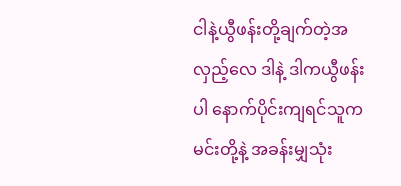ငါနဲ့ယွီဖန်းတို့ချက်တဲ့အလှည့်လေ ဒါနဲ့ ဒါကယွီဖန်းပါ နောက်ပိုင်းကျရင်သူကမင်းတို့နဲ့ အခန်းမျှသုံး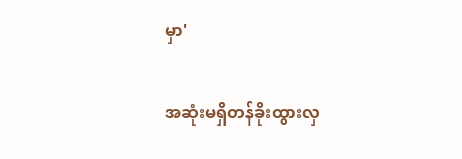မှာ'

အဆုံးမရှိတန်ခိုးထွားလှ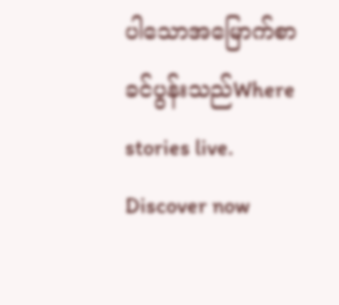ပါသောအမြောက်စာခင်ပွန်းသည်Where stories live. Discover now